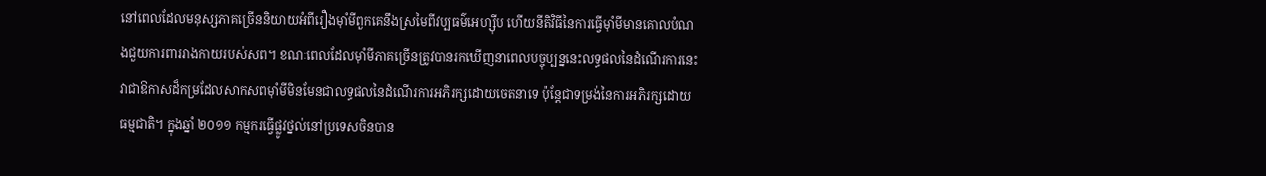នៅពេលដែលមនុស្សភាគច្រើននិយាយអំពីរឿងម៉ាំមីពួកគេនឹងស្រមៃពីវប្បធម៌អេហ្ស៊ីប ហើយនីតិវិធីនៃការធ្វើម៉ាំមីមានគោលបំណងជួយការពាររាងកាយរបស់សព។ ខណៈពេលដែលម៉ាំមីភាគច្រើនត្រូវបានរកឃើញនាពេលបច្ចុប្បន្ននេះលទ្ធផលនៃដំណើរការនេះវាជាឱកាសដ៏កម្រដែលសាកសពម៉ាំមីមិនមែនជាលទ្ធផលនៃដំណើរការអភិរក្សដោយចេតនាទេ ប៉ុន្តែជាទម្រង់នៃការអភិរក្សដោយធម្មជាតិ។ ក្នុងឆ្នាំ ២០១១ កម្មករធ្វើផ្លូវថ្នល់នៅប្រទេសចិនបាន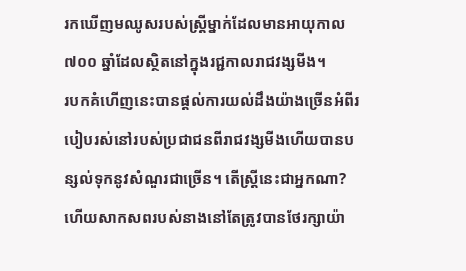រកឃើញមឈូសរបស់ស្ត្រីម្នាក់ដែលមានអាយុកាល ៧០០ ឆ្នាំដែលស្ថិតនៅក្នុងរជ្ជកាលរាជវង្សមីង។
របកគំហើញនេះបានផ្តល់ការយល់ដឹងយ៉ាងច្រើនអំពីរបៀបរស់នៅរបស់ប្រជាជនពីរាជវង្សមីងហើយបានបន្សល់ទុកនូវសំណួរជាច្រើន។ តើស្ត្រីនេះជាអ្នកណា? ហើយសាកសពរបស់នាងនៅតែត្រូវបានថែរក្សាយ៉ា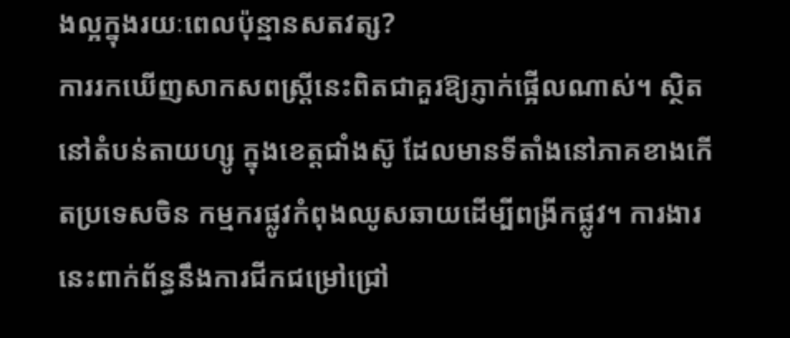ងល្អក្នុងរយៈពេលប៉ុន្មានសតវត្ស?
ការរកឃើញសាកសពស្ត្រីនេះពិតជាគួរឱ្យភ្ញាក់ផ្អើលណាស់។ ស្ថិតនៅតំបន់តាយហ្សូ ក្នុងខេត្តជាំងស៊ូ ដែលមានទីតាំងនៅភាគខាងកើតប្រទេសចិន កម្មករផ្លូវកំពុងឈូសឆាយដើម្បីពង្រីកផ្លូវ។ ការងារនេះពាក់ព័ន្ធនឹងការជីកជម្រៅជ្រៅ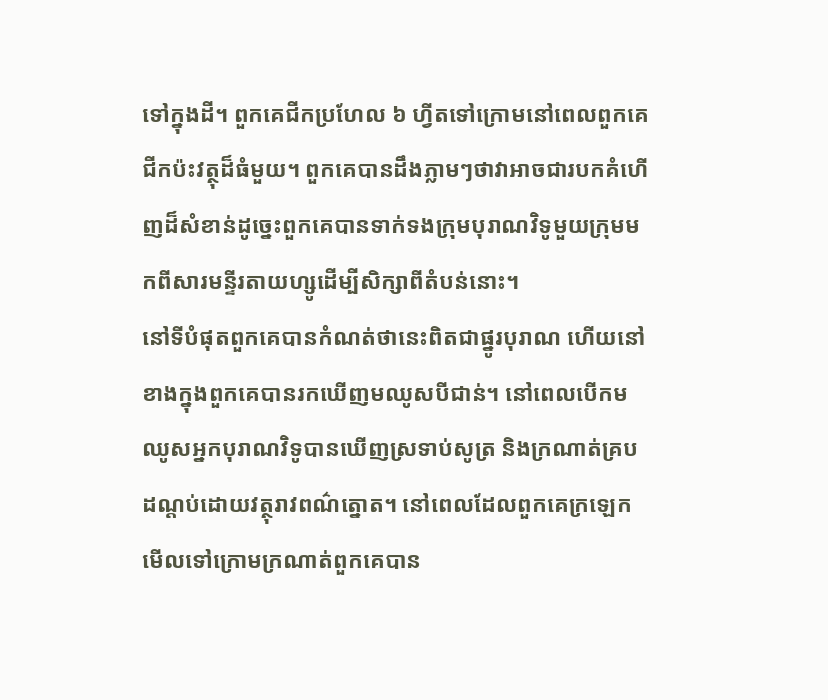ទៅក្នុងដី។ ពួកគេជីកប្រហែល ៦ ហ្វីតទៅក្រោមនៅពេលពួកគេជីកប៉ះវត្ថុដ៏ធំមួយ។ ពួកគេបានដឹងភ្លាមៗថាវាអាចជារបកគំហើញដ៏សំខាន់ដូច្នេះពួកគេបានទាក់ទងក្រុមបុរាណវិទូមួយក្រុមមកពីសារមន្ទីរតាយហ្សូដើម្បីសិក្សាពីតំបន់នោះ។
នៅទីបំផុតពួកគេបានកំណត់ថានេះពិតជាផ្នូរបុរាណ ហើយនៅខាងក្នុងពួកគេបានរកឃើញមឈូសបីជាន់។ នៅពេលបើកមឈូសអ្នកបុរាណវិទូបានឃើញស្រទាប់សូត្រ និងក្រណាត់គ្របដណ្តប់ដោយវត្ថុរាវពណ៌ត្នោត។ នៅពេលដែលពួកគេក្រឡេកមើលទៅក្រោមក្រណាត់ពួកគេបាន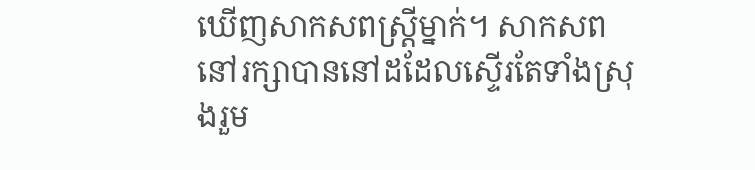ឃើញសាកសពស្ត្រីម្នាក់។ សាកសពនៅរក្សាបាននៅដដែលស្ទើរតែទាំងស្រុងរួម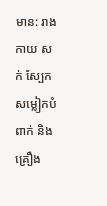មាន: រាងកាយ សក់ ស្បែក សម្លៀកបំពាក់ និងគ្រឿង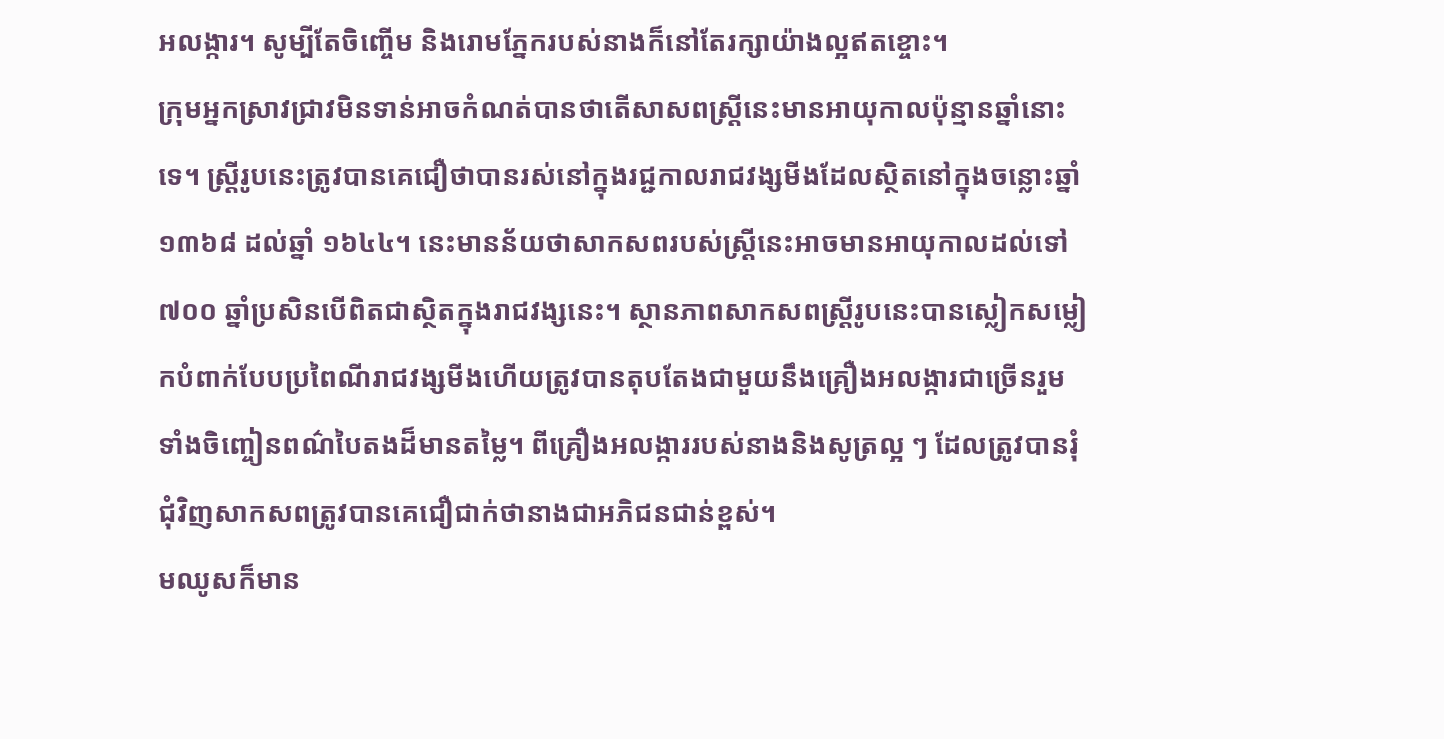អលង្ការ។ សូម្បីតែចិញ្ចើម និងរោមភ្នែករបស់នាងក៏នៅតែរក្សាយ៉ាងល្អឥតខ្ចោះ។
ក្រុមអ្នកស្រាវជ្រាវមិនទាន់អាចកំណត់បានថាតើសាសពស្រ្តីនេះមានអាយុកាលប៉ុន្មានឆ្នាំនោះទេ។ ស្ត្រីរូបនេះត្រូវបានគេជឿថាបានរស់នៅក្នុងរជ្ជកាលរាជវង្សមីងដែលស្ថិតនៅក្នុងចន្លោះឆ្នាំ ១៣៦៨ ដល់ឆ្នាំ ១៦៤៤។ នេះមានន័យថាសាកសពរបស់ស្ត្រីនេះអាចមានអាយុកាលដល់ទៅ ៧០០ ឆ្នាំប្រសិនបើពិតជាស្ថិតក្នុងរាជវង្សនេះ។ ស្ថានភាពសាកសពស្ត្រីរូបនេះបានស្លៀកសម្លៀកបំពាក់បែបប្រពៃណីរាជវង្សមីងហើយត្រូវបានតុបតែងជាមួយនឹងគ្រឿងអលង្ការជាច្រើនរួមទាំងចិញ្ចៀនពណ៌បៃតងដ៏មានតម្លៃ។ ពីគ្រឿងអលង្ការរបស់នាងនិងសូត្រល្អ ៗ ដែលត្រូវបានរុំជុំវិញសាកសពត្រូវបានគេជឿជាក់ថានាងជាអភិជនជាន់ខ្ពស់។
មឈូសក៏មាន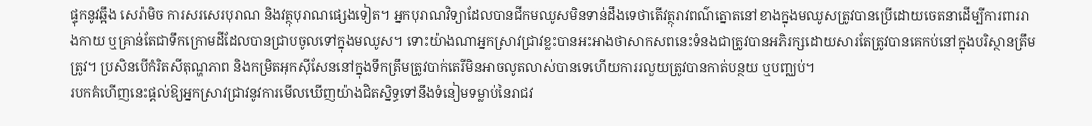ផ្ទុកនូវឆ្អឹង សេរ៉ាមិច ការសរសេរបុរាណ និងវត្ថុបុរាណផ្សេងទៀត។ អ្នកបុរាណវិទ្យាដែលបានជីកមឈូសមិនទាន់ដឹងទេថាតើវត្ថុរាវពណ៌ត្នោតនៅខាងក្នុងមឈូសត្រូវបានប្រើដោយចេតនាដើម្បីការពាររាងកាយ ឬគ្រាន់តែជាទឹកក្រោមដីដែលបានជ្រាបចូលទៅក្នុងមឈូស។ ទោះយ៉ាងណាអ្នកស្រាវជ្រាវខ្លះបានអះអាងថាសាកសពនេះទំនងជាត្រូវបានអភិរក្សដោយសារតែត្រូវបានគេកប់នៅក្នុងបរិស្ថានត្រឹមត្រូវ។ ប្រសិនបើកំរិតសីតុណ្ហភាព និងកម្រិតអុកស៊ីសែននៅក្នុងទឹកត្រឹមត្រូវបាក់តេរីមិនអាចលូតលាស់បានទេហើយការរលួយត្រូវបានកាត់បន្ថយ ឬបញ្ឈប់។
របកគំហើញនេះផ្តល់ឱ្យអ្នកស្រាវជ្រាវនូវការមើលឃើញយ៉ាងជិតស្និទ្ធទៅនឹងទំនៀមទម្លាប់នៃរាជវ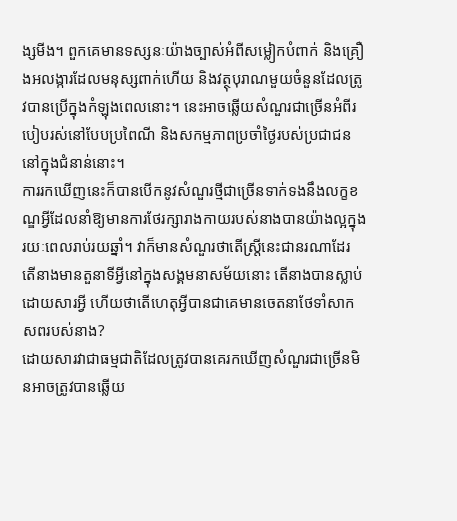ង្សមីង។ ពួកគេមានទស្សនៈយ៉ាងច្បាស់អំពីសម្លៀកបំពាក់ និងគ្រឿងអលង្ការដែលមនុស្សពាក់ហើយ និងវត្ថុបុរាណមួយចំនួនដែលត្រូវបានប្រើក្នុងកំឡុងពេលនោះ។ នេះអាចឆ្លើយសំណួរជាច្រើនអំពីរបៀបរស់នៅបែបប្រពៃណី និងសកម្មភាពប្រចាំថ្ងៃរបស់ប្រជាជននៅក្នុងជំនាន់នោះ។
ការរកឃើញនេះក៏បានបើកនូវសំណួរថ្មីជាច្រើនទាក់ទងនឹងលក្ខខណ្ឌអ្វីដែលនាំឱ្យមានការថែរក្សារាងកាយរបស់នាងបានយ៉ាងល្អក្នុងរយៈពេលរាប់រយឆ្នាំ។ វាក៏មានសំណួរថាតើស្ត្រីនេះជានរណាដែរ តើនាងមានតួនាទីអ្វីនៅក្នុងសង្គមនាសម័យនោះ តើនាងបានស្លាប់ដោយសារអ្វី ហើយថាតើហេតុអ្វីបានជាគេមានចេតនាថែទាំសាកសពរបស់នាង?
ដោយសារវាជាធម្មជាតិដែលត្រូវបានគេរកឃើញសំណួរជាច្រើនមិនអាចត្រូវបានឆ្លើយ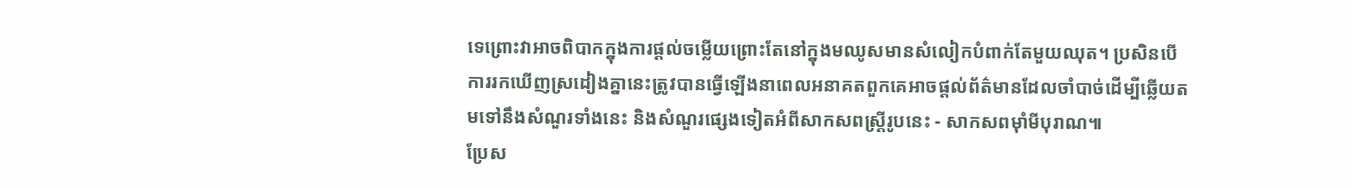ទេព្រោះវាអាចពិបាកក្នុងការផ្តល់ចម្លើយព្រោះតែនៅក្នុងមឈូសមានសំលៀកបំពាក់តែមួយឈុត។ ប្រសិនបើការរកឃើញស្រដៀងគ្នានេះត្រូវបានធ្វើឡើងនាពេលអនាគតពួកគេអាចផ្តល់ព័ត៌មានដែលចាំបាច់ដើម្បីឆ្លើយតមទៅនឹងសំណួរទាំងនេះ និងសំណួរផ្សេងទៀតអំពីសាកសពស្ត្រីរូបនេះ - សាកសពម៉ាំមីបុរាណ៕
ប្រែស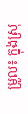ម្រួល៖ ក្នុងស្រុ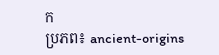ក
ប្រភព៖ ancient-origins